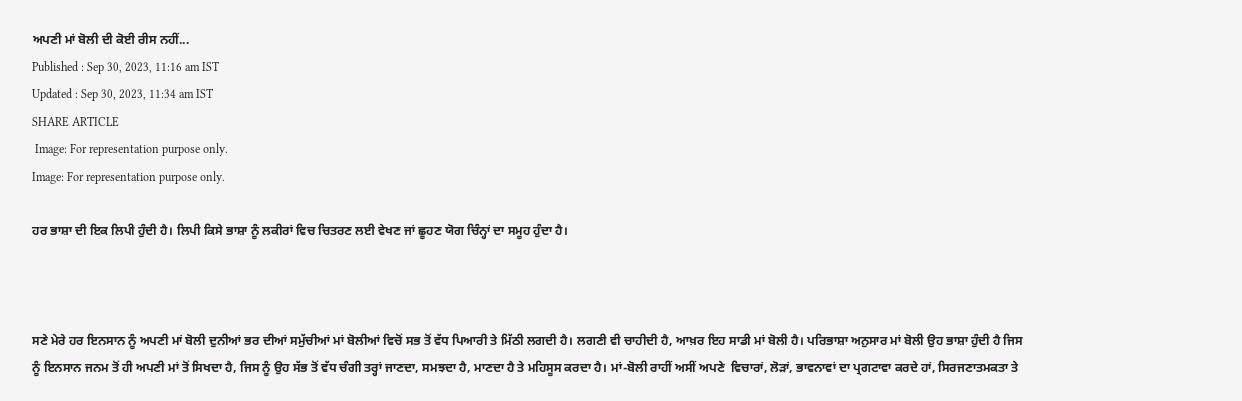ਅਪਣੀ ਮਾਂ ਬੋਲੀ ਦੀ ਕੋਈ ਰੀਸ ਨਹੀਂ...
Published : Sep 30, 2023, 11:16 am IST
Updated : Sep 30, 2023, 11:34 am IST
SHARE ARTICLE
 Image: For representation purpose only.
Image: For representation purpose only.

ਹਰ ਭਾਸ਼ਾ ਦੀ ਇਕ ਲਿਪੀ ਹੁੰਦੀ ਹੈ। ਲਿਪੀ ਕਿਸੇ ਭਾਸ਼ਾ ਨੂੰ ਲਕੀਰਾਂ ਵਿਚ ਚਿਤਰਣ ਲਈ ਵੇਖਣ ਜਾਂ ਛੂਹਣ ਯੋਗ ਚਿੰਨ੍ਹਾਂ ਦਾ ਸਮੂਹ ਹੁੰਦਾ ਹੈ।



ਸਣੇ ਮੇਰੇ ਹਰ ਇਨਸਾਨ ਨੂੰ ਅਪਣੀ ਮਾਂ ਬੋਲੀ ਦੁਨੀਆਂ ਭਰ ਦੀਆਂ ਸਮੁੱਚੀਆਂ ਮਾਂ ਬੋਲੀਆਂ ਵਿਚੋਂ ਸਭ ਤੋਂ ਵੱਧ ਪਿਆਰੀ ਤੇ ਮਿੱਠੀ ਲਗਦੀ ਹੈ। ਲਗਣੀ ਵੀ ਚਾਹੀਦੀ ਹੈ, ਆਖ਼ਰ ਇਹ ਸਾਡੀ ਮਾਂ ਬੋਲੀ ਹੈ। ਪਰਿਭਾਸ਼ਾ ਅਨੁਸਾਰ ਮਾਂ ਬੋਲੀ ਉਹ ਭਾਸ਼ਾ ਹੁੰਦੀ ਹੈ ਜਿਸ ਨੂੰ ਇਨਸਾਨ ਜਨਮ ਤੋਂ ਹੀ ਅਪਣੀ ਮਾਂ ਤੋਂ ਸਿਖਦਾ ਹੈ, ਜਿਸ ਨੂੰ ਉਹ ਸੱਭ ਤੋਂ ਵੱਧ ਚੰਗੀ ਤਰ੍ਹਾਂ ਜਾਣਦਾ, ਸਮਝਦਾ ਹੈ, ਮਾਣਦਾ ਹੈ ਤੇ ਮਹਿਸੂਸ ਕਰਦਾ ਹੈ। ਮਾਂ-ਬੋਲੀ ਰਾਹੀਂ ਅਸੀਂ ਅਪਣੇ  ਵਿਚਾਰਾਂ, ਲੋੜਾਂ, ਭਾਵਨਾਵਾਂ ਦਾ ਪ੍ਰਗਟਾਵਾ ਕਰਦੇ ਹਾਂ, ਸਿਰਜਣਾਤਮਕਤਾ ਤੇ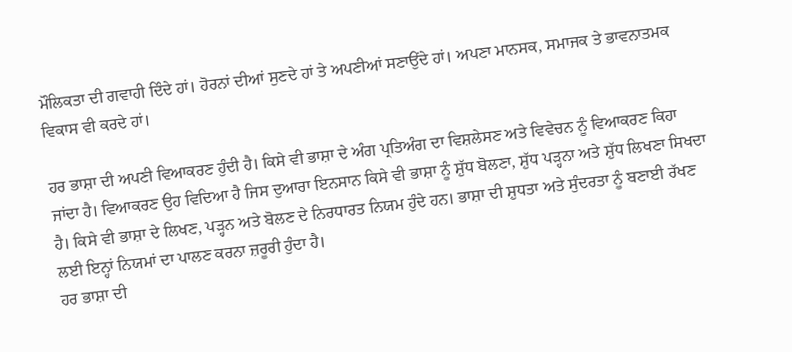ਮੌਲਿਕਤਾ ਦੀ ਗਵਾਹੀ ਦਿੰਦੇ ਹਾਂ। ਹੋਰਨਾਂ ਦੀਆਂ ਸੁਣਦੇ ਹਾਂ ਤੇ ਅਪਣੀਆਂ ਸਣਾਉਂਦੇ ਹਾਂ। ਅਪਣਾ ਮਾਨਸਕ, ਸਮਾਜਕ ਤੇ ਭਾਵਨਾਤਮਕ ਵਿਕਾਸ ਵੀ ਕਰਦੇ ਹਾਂ।

ਹਰ ਭਾਸ਼ਾ ਦੀ ਅਪਣੀ ਵਿਆਕਰਣ ਹੁੰਦੀ ਹੈ। ਕਿਸੇ ਵੀ ਭਾਸ਼ਾ ਦੇ ਅੰਗ ਪ੍ਰਤਿਅੰਗ ਦਾ ਵਿਸ਼ਲੇਸਣ ਅਤੇ ਵਿਵੇਚਨ ਨੂੰ ਵਿਆਕਰਣ ਕਿਹਾ ਜਾਂਦਾ ਹੈ। ਵਿਆਕਰਣ ਉਹ ਵਿਦਿਆ ਹੈ ਜਿਸ ਦੁਆਰਾ ਇਨਸਾਨ ਕਿਸੇ ਵੀ ਭਾਸ਼ਾ ਨੂੰ ਸ਼ੁੱਧ ਬੋਲਣਾ, ਸ਼ੁੱਧ ਪੜ੍ਹਨਾ ਅਤੇ ਸ਼ੁੱਧ ਲਿਖਣਾ ਸਿਖਦਾ ਹੈ। ਕਿਸੇ ਵੀ ਭਾਸ਼ਾ ਦੇ ਲਿਖਣ, ਪੜ੍ਹਨ ਅਤੇ ਬੋਲਣ ਦੇ ਨਿਰਧਾਰਤ ਨਿਯਮ ਹੁੰਦੇ ਹਨ। ਭਾਸ਼ਾ ਦੀ ਸ਼ੁਧਤਾ ਅਤੇ ਸੁੰਦਰਤਾ ਨੂੰ ਬਣਾਈ ਰੱਖਣ ਲਈ ਇਨ੍ਹਾਂ ਨਿਯਮਾਂ ਦਾ ਪਾਲਣ ਕਰਨਾ ਜ਼ਰੂਰੀ ਹੁੰਦਾ ਹੈ।
ਹਰ ਭਾਸ਼ਾ ਦੀ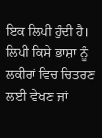ਇਕ ਲਿਪੀ ਹੁੰਦੀ ਹੈ। ਲਿਪੀ ਕਿਸੇ ਭਾਸ਼ਾ ਨੂੰ ਲਕੀਰਾਂ ਵਿਚ ਚਿਤਰਣ ਲਈ ਵੇਖਣ ਜਾਂ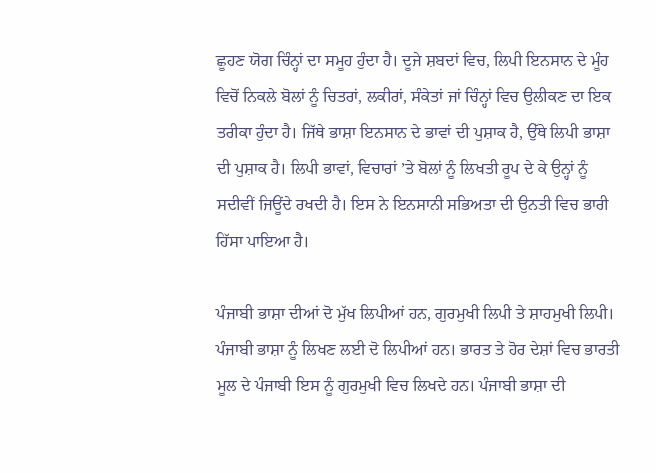ਛੂਹਣ ਯੋਗ ਚਿੰਨ੍ਹਾਂ ਦਾ ਸਮੂਹ ਹੁੰਦਾ ਹੈ। ਦੂਜੇ ਸ਼ਬਦਾਂ ਵਿਚ, ਲਿਪੀ ਇਨਸਾਨ ਦੇ ਮੂੰਹ ਵਿਚੋਂ ਨਿਕਲੇ ਬੋਲਾਂ ਨੂੰ ਚਿਤਰਾਂ, ਲਕੀਰਾਂ, ਸੰਕੇਤਾਂ ਜਾਂ ਚਿੰਨ੍ਹਾਂ ਵਿਚ ਉਲੀਕਣ ਦਾ ਇਕ ਤਰੀਕਾ ਹੁੰਦਾ ਹੈ। ਜਿੱਥੇ ਭਾਸ਼ਾ ਇਨਸਾਨ ਦੇ ਭਾਵਾਂ ਦੀ ਪੁਸ਼ਾਕ ਹੈ, ਉੱਥੇ ਲਿਪੀ ਭਾਸ਼ਾ ਦੀ ਪੁਸ਼ਾਕ ਹੈ। ਲਿਪੀ ਭਾਵਾਂ, ਵਿਚਾਰਾਂ ’ਤੇ ਬੋਲਾਂ ਨੂੰ ਲਿਖਤੀ ਰੂਪ ਦੇ ਕੇ ਉਨ੍ਹਾਂ ਨੂੰ ਸਦੀਵੀਂ ਜਿਊਂਦੇ ਰਖਦੀ ਹੈ। ਇਸ ਨੇ ਇਨਸਾਨੀ ਸਭਿਅਤਾ ਦੀ ਉਨਤੀ ਵਿਚ ਭਾਰੀ ਹਿੱਸਾ ਪਾਇਆ ਹੈ।

ਪੰਜਾਬੀ ਭਾਸ਼ਾ ਦੀਆਂ ਦੋ ਮੁੱਖ ਲਿਪੀਆਂ ਹਨ, ਗੁਰਮੁਖੀ ਲਿਪੀ ਤੇ ਸ਼ਾਹਮੁਖੀ ਲਿਪੀ।
ਪੰਜਾਬੀ ਭਾਸ਼ਾ ਨੂੰ ਲਿਖਣ ਲਈ ਦੋ ਲਿਪੀਆਂ ਹਨ। ਭਾਰਤ ਤੇ ਹੋਰ ਦੇਸ਼ਾਂ ਵਿਚ ਭਾਰਤੀ ਮੂਲ ਦੇ ਪੰਜਾਬੀ ਇਸ ਨੂੰ ਗੁਰਮੁਖੀ ਵਿਚ ਲਿਖਦੇ ਹਨ। ਪੰਜਾਬੀ ਭਾਸ਼ਾ ਦੀ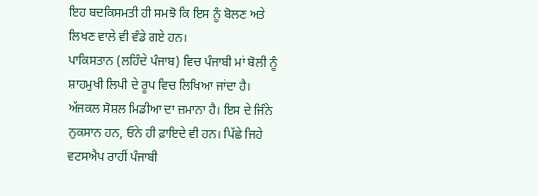ਇਹ ਬਦਕਿਸਮਤੀ ਹੀ ਸਮਝੋ ਕਿ ਇਸ ਨੂੰ ਬੋਲਣ ਅਤੇ ਲਿਖਣ ਵਾਲੇ ਵੀ ਵੰਡੇ ਗਏ ਹਨ।
ਪਾਕਿਸਤਾਨ (ਲਹਿੰਦੇ ਪੰਜਾਬ) ਵਿਚ ਪੰਜਾਬੀ ਮਾਂ ਬੋਲੀ ਨੂੰ ਸ਼ਾਹਮੁਖੀ ਲਿਪੀ ਦੇ ਰੂਪ ਵਿਚ ਲਿਖਿਆ ਜਾਂਦਾ ਹੈ।
ਅੱਜਕਲ ਸੋਸ਼ਲ ਮਿਡੀਆ ਦਾ ਜ਼ਮਾਨਾ ਹੈ। ਇਸ ਦੇ ਜਿੰਨੇ ਨੁਕਸਾਨ ਹਨ, ਓਨੇ ਹੀ ਫ਼ਾਇਦੇ ਵੀ ਹਨ। ਪਿੱਛੇ ਜਿਹੇ ਵਟਸਐਪ ਰਾਹੀਂ ਪੰਜਾਬੀ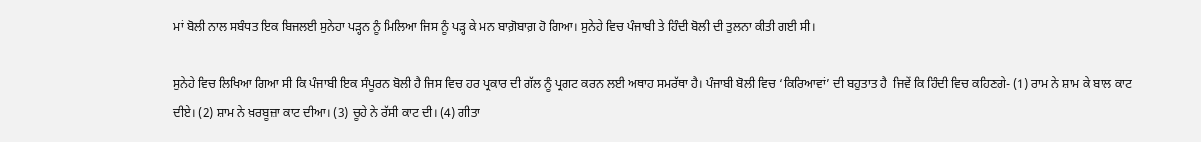ਮਾਂ ਬੋਲੀ ਨਾਲ ਸਬੰਧਤ ਇਕ ਬਿਜਲਈ ਸੁਨੇਹਾ ਪੜ੍ਹਨ ਨੂੰ ਮਿਲਿਆ ਜਿਸ ਨੂੰ ਪੜ੍ਹ ਕੇ ਮਨ ਬਾਗ਼ੋਬਾਗ਼ ਹੋ ਗਿਆ। ਸੁਨੇਹੇ ਵਿਚ ਪੰਜਾਬੀ ਤੇ ਹਿੰਦੀ ਬੋਲੀ ਦੀ ਤੁਲਨਾ ਕੀਤੀ ਗਈ ਸੀ।

ਸੁਨੇਹੇ ਵਿਚ ਲਿਖਿਆ ਗਿਆ ਸੀ ਕਿ ਪੰਜਾਬੀ ਇਕ ਸੰਪੂਰਨ ਬੋਲੀ ਹੈ ਜਿਸ ਵਿਚ ਹਰ ਪ੍ਰਕਾਰ ਦੀ ਗੱਲ ਨੂੰ ਪ੍ਰਗਟ ਕਰਨ ਲਈ ਅਥਾਹ ਸਮਰੱਥਾ ਹੈ। ਪੰਜਾਬੀ ਬੋਲੀ ਵਿਚ ‘ਕਿਰਿਆਵਾਂ’ ਦੀ ਬਹੁਤਾਤ ਹੈ  ਜਿਵੇਂ ਕਿ ਹਿੰਦੀ ਵਿਚ ਕਹਿਣਗੇ- (1) ਰਾਮ ਨੇ ਸ਼ਾਮ ਕੇ ਬਾਲ ਕਾਟ ਦੀਏ। (2) ਸ਼ਾਮ ਨੇ ਖ਼ਰਬੂਜ਼ਾ ਕਾਟ ਦੀਆ। (3) ਚੂਹੇ ਨੇ ਰੱਸੀ ਕਾਟ ਦੀ। (4) ਗੀਤਾ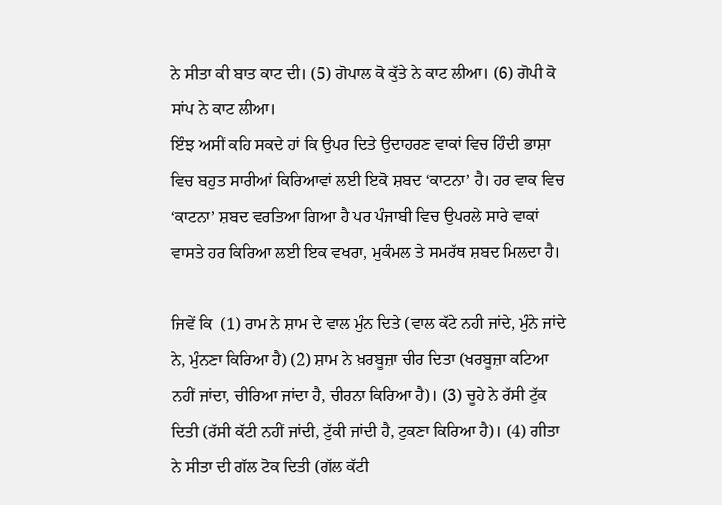ਨੇ ਸੀਤਾ ਕੀ ਬਾਤ ਕਾਟ ਦੀ। (5) ਗੋਪਾਲ ਕੋ ਕੁੱਤੇ ਨੇ ਕਾਟ ਲੀਆ। (6) ਗੋਪੀ ਕੋ ਸਾਂਪ ਨੇ ਕਾਟ ਲੀਆ।
ਇੰਝ ਅਸੀਂ ਕਹਿ ਸਕਦੇ ਹਾਂ ਕਿ ਉਪਰ ਦਿਤੇ ਉਦਾਹਰਣ ਵਾਕਾਂ ਵਿਚ ਹਿੰਦੀ ਭਾਸ਼ਾ ਵਿਚ ਬਹੁਤ ਸਾਰੀਆਂ ਕਿਰਿਆਵਾਂ ਲਈ ਇਕੋ ਸ਼ਬਦ ‘ਕਾਟਨਾ’ ਹੈ। ਹਰ ਵਾਕ ਵਿਚ ‘ਕਾਟਨਾ’ ਸ਼ਬਦ ਵਰਤਿਆ ਗਿਆ ਹੈ ਪਰ ਪੰਜਾਬੀ ਵਿਚ ਉਪਰਲੇ ਸਾਰੇ ਵਾਕਾਂ ਵਾਸਤੇ ਹਰ ਕਿਰਿਆ ਲਈ ਇਕ ਵਖਰਾ, ਮੁਕੰਮਲ ਤੇ ਸਮਰੱਥ ਸ਼ਬਦ ਮਿਲਦਾ ਹੈ।

ਜਿਵੇਂ ਕਿ  (1) ਰਾਮ ਨੇ ਸ਼ਾਮ ਦੇ ਵਾਲ ਮੁੰਨ ਦਿਤੇ (ਵਾਲ ਕੱਟੇ ਨਹੀ ਜਾਂਦੇ, ਮੁੰਨੇ ਜਾਂਦੇ ਨੇ, ਮੁੰਨਣਾ ਕਿਰਿਆ ਹੈ) (2) ਸ਼ਾਮ ਨੇ ਖ਼ਰਬੂਜ਼ਾ ਚੀਰ ਦਿਤਾ (ਖਰਬੂਜ਼ਾ ਕਟਿਆ ਨਹੀਂ ਜਾਂਦਾ, ਚੀਰਿਆ ਜਾਂਦਾ ਹੈ, ਚੀਰਨਾ ਕਿਰਿਆ ਹੈ)। (3) ਚੂਹੇ ਨੇ ਰੱਸੀ ਟੁੱਕ ਦਿਤੀ (ਰੱਸੀ ਕੱਟੀ ਨਹੀਂ ਜਾਂਦੀ, ਟੁੱਕੀ ਜਾਂਦੀ ਹੈ, ਟੁਕਣਾ ਕਿਰਿਆ ਹੈ)। (4) ਗੀਤਾ ਨੇ ਸੀਤਾ ਦੀ ਗੱਲ ਟੋਕ ਦਿਤੀ (ਗੱਲ ਕੱਟੀ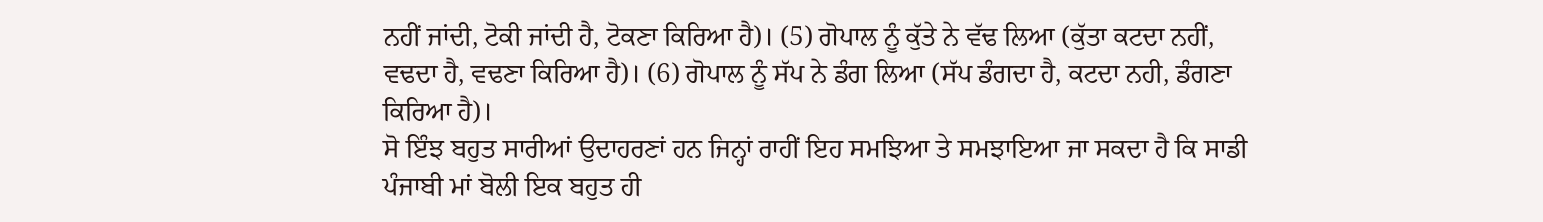ਨਹੀਂ ਜਾਂਦੀ, ਟੋਕੀ ਜਾਂਦੀ ਹੈ, ਟੋਕਣਾ ਕਿਰਿਆ ਹੈ)। (5) ਗੋਪਾਲ ਨੂੰ ਕੁੱਤੇ ਨੇ ਵੱਢ ਲਿਆ (ਕੁੱਤਾ ਕਟਦਾ ਨਹੀਂ, ਵਢਦਾ ਹੈ, ਵਢਣਾ ਕਿਰਿਆ ਹੈ)। (6) ਗੋਪਾਲ ਨੂੰ ਸੱਪ ਨੇ ਡੰਗ ਲਿਆ (ਸੱਪ ਡੰਗਦਾ ਹੈ, ਕਟਦਾ ਨਹੀ, ਡੰਗਣਾ ਕਿਰਿਆ ਹੈ)।
ਸੋ ਇੰਝ ਬਹੁਤ ਸਾਰੀਆਂ ਉਦਾਹਰਣਾਂ ਹਨ ਜਿਨ੍ਹਾਂ ਰਾਹੀਂ ਇਹ ਸਮਝਿਆ ਤੇ ਸਮਝਾਇਆ ਜਾ ਸਕਦਾ ਹੈ ਕਿ ਸਾਡੀ ਪੰਜਾਬੀ ਮਾਂ ਬੋਲੀ ਇਕ ਬਹੁਤ ਹੀ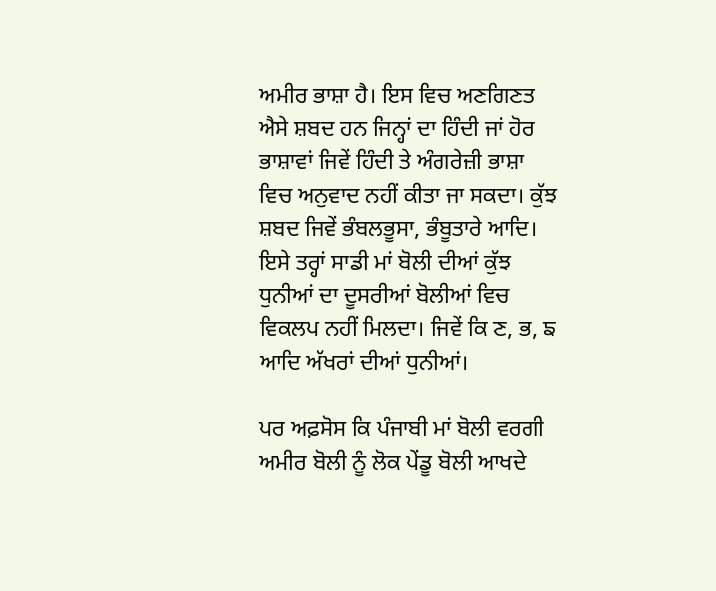ਅਮੀਰ ਭਾਸ਼ਾ ਹੈ। ਇਸ ਵਿਚ ਅਣਗਿਣਤ ਐਸੇ ਸ਼ਬਦ ਹਨ ਜਿਨ੍ਹਾਂ ਦਾ ਹਿੰਦੀ ਜਾਂ ਹੋਰ ਭਾਸ਼ਾਵਾਂ ਜਿਵੇਂ ਹਿੰਦੀ ਤੇ ਅੰਗਰੇਜ਼ੀ ਭਾਸ਼ਾ ਵਿਚ ਅਨੁਵਾਦ ਨਹੀਂ ਕੀਤਾ ਜਾ ਸਕਦਾ। ਕੁੱਝ ਸ਼ਬਦ ਜਿਵੇਂ ਭੰਬਲਭੂਸਾ, ਭੰਬੂਤਾਰੇ ਆਦਿ। ਇਸੇ ਤਰ੍ਹਾਂ ਸਾਡੀ ਮਾਂ ਬੋਲੀ ਦੀਆਂ ਕੁੱਝ ਧੁਨੀਆਂ ਦਾ ਦੂਸਰੀਆਂ ਬੋਲੀਆਂ ਵਿਚ ਵਿਕਲਪ ਨਹੀਂ ਮਿਲਦਾ। ਜਿਵੇਂ ਕਿ ਣ, ਭ, ਙ ਆਦਿ ਅੱਖਰਾਂ ਦੀਆਂ ਧੁਨੀਆਂ।

ਪਰ ਅਫ਼ਸੋਸ ਕਿ ਪੰਜਾਬੀ ਮਾਂ ਬੋਲੀ ਵਰਗੀ ਅਮੀਰ ਬੋਲੀ ਨੂੰ ਲੋਕ ਪੇਂਡੂ ਬੋਲੀ ਆਖਦੇ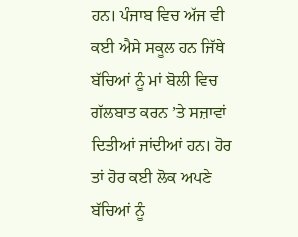ਹਨ। ਪੰਜਾਬ ਵਿਚ ਅੱਜ ਵੀ ਕਈ ਐਸੇ ਸਕੂਲ ਹਨ ਜਿੱਥੇ ਬੱਚਿਆਂ ਨੂੰ ਮਾਂ ਬੋਲੀ ਵਿਚ ਗੱਲਬਾਤ ਕਰਨ ’ਤੇ ਸਜ਼ਾਵਾਂ ਦਿਤੀਆਂ ਜਾਂਦੀਆਂ ਹਨ। ਹੋਰ ਤਾਂ ਹੋਰ ਕਈ ਲੋਕ ਅਪਣੇ ਬੱਚਿਆਂ ਨੂੰ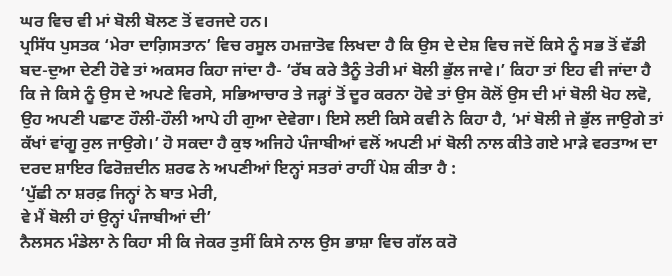ਘਰ ਵਿਚ ਵੀ ਮਾਂ ਬੋਲੀ ਬੋਲਣ ਤੋਂ ਵਰਜਦੇ ਹਨ।
ਪ੍ਰਸਿੱਧ ਪੁਸਤਕ ‘ਮੇਰਾ ਦਾਗ਼ਿਸਤਾਨ’ ਵਿਚ ਰਸੂਲ ਹਮਜ਼ਾਤੋਵ ਲਿਖਦਾ ਹੈ ਕਿ ਉਸ ਦੇ ਦੇਸ਼ ਵਿਚ ਜਦੋਂ ਕਿਸੇ ਨੂੰ ਸਭ ਤੋਂ ਵੱਡੀ ਬਦ-ਦੁਆ ਦੇਣੀ ਹੋਵੇ ਤਾਂ ਅਕਸਰ ਕਿਹਾ ਜਾਂਦਾ ਹੈ- ‘ਰੱਬ ਕਰੇ ਤੈਨੂੰ ਤੇਰੀ ਮਾਂ ਬੋਲੀ ਭੁੱਲ ਜਾਵੇ।’ ਕਿਹਾ ਤਾਂ ਇਹ ਵੀ ਜਾਂਦਾ ਹੈ ਕਿ ਜੇ ਕਿਸੇ ਨੂੰ ਉਸ ਦੇ ਅਪਣੇ ਵਿਰਸੇ, ਸਭਿਆਚਾਰ ਤੇ ਜੜ੍ਹਾਂ ਤੋਂ ਦੂਰ ਕਰਨਾ ਹੋਵੇ ਤਾਂ ਉਸ ਕੋਲੋਂ ਉਸ ਦੀ ਮਾਂ ਬੋਲੀ ਖੋਹ ਲਵੋ, ਉਹ ਅਪਣੀ ਪਛਾਣ ਹੌਲੀ-ਹੌਲੀ ਆਪੇ ਹੀ ਗੁਆ ਦੇਵੇਗਾ। ਇਸੇ ਲਈ ਕਿਸੇ ਕਵੀ ਨੇ ਕਿਹਾ ਹੈ, ‘ਮਾਂ ਬੋਲੀ ਜੇ ਭੁੱਲ ਜਾਉਗੇ ਤਾਂ ਕੱਖਾਂ ਵਾਂਗੂ ਰੁਲ ਜਾਉਗੇ।’ ਹੋ ਸਕਦਾ ਹੈ ਕੁਝ ਅਜਿਹੇ ਪੰਜਾਬੀਆਂ ਵਲੋਂ ਅਪਣੀ ਮਾਂ ਬੋਲੀ ਨਾਲ ਕੀਤੇ ਗਏ ਮਾੜੇ ਵਰਤਾਅ ਦਾ ਦਰਦ ਸ਼ਾਇਰ ਫਿਰੋਜ਼ਦੀਨ ਸ਼ਰਫ ਨੇ ਅਪਣੀਆਂ ਇਨ੍ਹਾਂ ਸਤਰਾਂ ਰਾਹੀਂ ਪੇਸ਼ ਕੀਤਾ ਹੈ :
‘ਪੁੱਛੀ ਨਾ ਸ਼ਰਫ਼ ਜਿਨ੍ਹਾਂ ਨੇ ਬਾਤ ਮੇਰੀ,
ਵੇ ਮੈਂ ਬੋਲੀ ਹਾਂ ਉਨ੍ਹਾਂ ਪੰਜਾਬੀਆਂ ਦੀ’
ਨੈਲਸਨ ਮੰਡੇਲਾ ਨੇ ਕਿਹਾ ਸੀ ਕਿ ਜੇਕਰ ਤੁਸੀਂ ਕਿਸੇ ਨਾਲ ਉਸ ਭਾਸ਼ਾ ਵਿਚ ਗੱਲ ਕਰੋ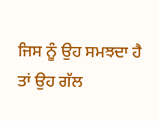ਜਿਸ ਨੂੰ ਉਹ ਸਮਝਦਾ ਹੈ ਤਾਂ ਉਹ ਗੱਲ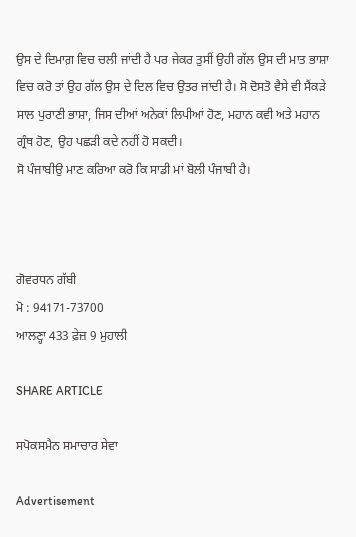ਉਸ ਦੇ ਦਿਮਾਗ਼ ਵਿਚ ਚਲੀ ਜਾਂਦੀ ਹੈ ਪਰ ਜੇਕਰ ਤੁਸੀਂ ਉਹੀ ਗੱਲ ਉਸ ਦੀ ਮਾਤ ਭਾਸ਼ਾ ਵਿਚ ਕਰੋ ਤਾਂ ਉਹ ਗੱਲ ਉਸ ਦੇ ਦਿਲ ਵਿਚ ਉਤਰ ਜਾਂਦੀ ਹੈ। ਸੋ ਦੋਸਤੋ ਵੈਸੇ ਵੀ ਸੈਂਕੜੇ ਸਾਲ ਪੁਰਾਣੀ ਭਾਸ਼ਾ, ਜਿਸ ਦੀਆਂ ਅਨੇਕਾਂ ਲਿਪੀਆਂ ਹੋਣ, ਮਹਾਨ ਕਵੀ ਅਤੇ ਮਹਾਨ ਗ੍ਰੰਥ ਹੋਣ, ਉਹ ਪਛੜੀ ਕਦੇ ਨਹੀਂ ਹੋ ਸਕਦੀ।
ਸੋ ਪੰਜਾਬੀਉ ਮਾਣ ਕਰਿਆ ਕਰੋ ਕਿ ਸਾਡੀ ਮਾਂ ਬੋਲੀ ਪੰਜਾਬੀ ਹੈ।



ਗੋਵਰਧਨ ਗੱਬੀ
ਮੋ : 94171-73700
ਆਲਣ੍ਹਾ 433 ਫ਼ੇਜ਼ 9 ਮੁਹਾਲੀ

SHARE ARTICLE

ਸਪੋਕਸਮੈਨ ਸਮਾਚਾਰ ਸੇਵਾ

Advertisement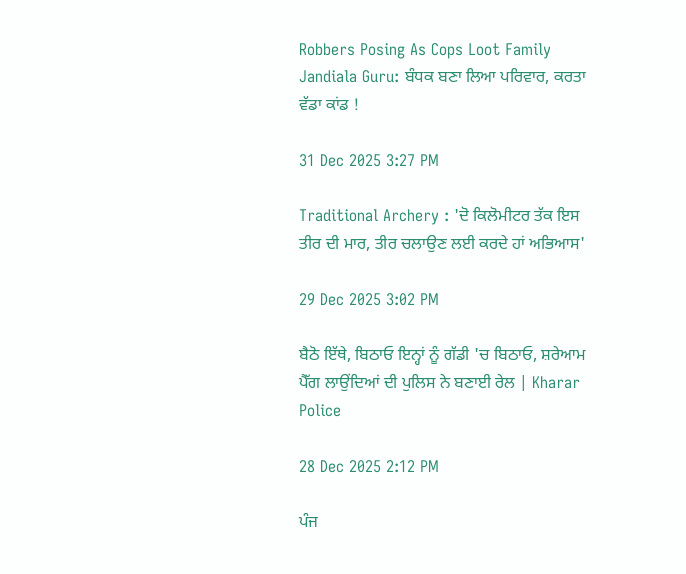Robbers Posing As Cops Loot Family Jandiala Guru: ਬੰਧਕ ਬਣਾ ਲਿਆ ਪਰਿਵਾਰ, ਕਰਤਾ ਵੱਡਾ ਕਾਂਡ !

31 Dec 2025 3:27 PM

Traditional Archery : 'ਦੋ ਕਿਲੋਮੀਟਰ ਤੱਕ ਇਸ ਤੀਰ ਦੀ ਮਾਰ, ਤੀਰ ਚਲਾਉਣ ਲਈ ਕਰਦੇ ਹਾਂ ਅਭਿਆਸ'

29 Dec 2025 3:02 PM

ਬੈਠੋ ਇੱਥੇ, ਬਿਠਾਓ ਇਨ੍ਹਾਂ ਨੂੰ ਗੱਡੀ 'ਚ ਬਿਠਾਓ, ਸ਼ਰੇਆਮ ਪੈੱਗ ਲਾਉਂਦਿਆਂ ਦੀ ਪੁਲਿਸ ਨੇ ਬਣਾਈ ਰੇਲ | Kharar Police

28 Dec 2025 2:12 PM

ਪੰਜ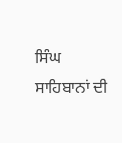ਸਿੰਘ ਸਾਹਿਬਾਨਾਂ ਦੀ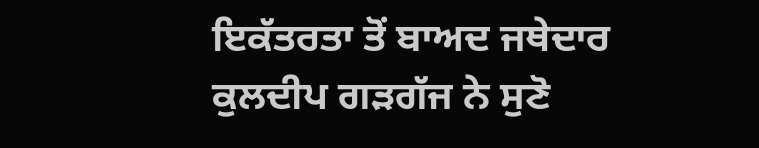ਇਕੱਤਰਤਾ ਤੋਂ ਬਾਅਦ ਜਥੇਦਾਰ ਕੁਲਦੀਪ ਗੜਗੱਜ ਨੇ ਸੁਣੋ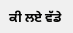ਕੀ ਲਏ ਵੱਡੇ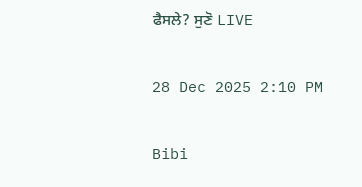ਫੈਸਲੇ? ਸੁਣੋ LIVE

28 Dec 2025 2:10 PM

Bibi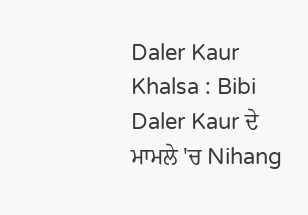Daler Kaur Khalsa : Bibi Daler Kaur ਦੇ ਮਾਮਲੇ 'ਚ Nihang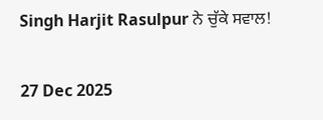Singh Harjit Rasulpur ਨੇ ਚੁੱਕੇ ਸਵਾਲ!

27 Dec 2025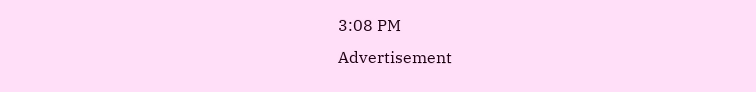3:08 PM
Advertisement